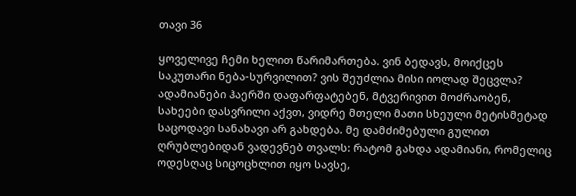თავი 36

ყოველივე ჩემი ხელით წარიმართება. ვინ ბედავს, მოიქცეს საკუთარი ნება-სურვილით? ვის შეუძლია მისი იოლად შეცვლა? ადამიანები ჰაერში დაფარფატებენ, მტვერივით მოძრაობენ, სახეები დასვრილი აქვთ, ვიდრე მთელი მათი სხეული მეტისმეტად საცოდავი სანახავი არ გახდება. მე დამძიმებული გულით ღრუბლებიდან ვადევნებ თვალს: რატომ გახდა ადამიანი, რომელიც ოდესღაც სიცოცხლით იყო სავსე,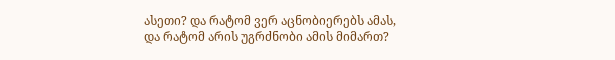ასეთი? და რატომ ვერ აცნობიერებს ამას, და რატომ არის უგრძნობი ამის მიმართ?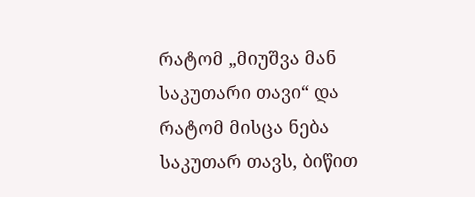რატომ „მიუშვა მან საკუთარი თავი“ და რატომ მისცა ნება საკუთარ თავს, ბიწით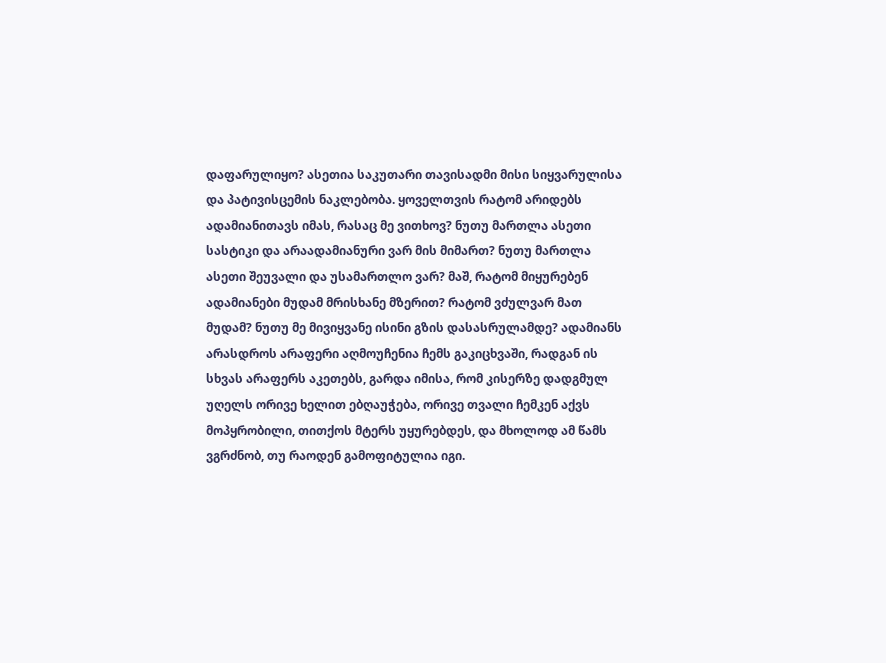დაფარულიყო? ასეთია საკუთარი თავისადმი მისი სიყვარულისა და პატივისცემის ნაკლებობა. ყოველთვის რატომ არიდებს ადამიანითავს იმას, რასაც მე ვითხოვ? ნუთუ მართლა ასეთი სასტიკი და არაადამიანური ვარ მის მიმართ? ნუთუ მართლა ასეთი შეუვალი და უსამართლო ვარ? მაშ, რატომ მიყურებენ ადამიანები მუდამ მრისხანე მზერით? რატომ ვძულვარ მათ მუდამ? ნუთუ მე მივიყვანე ისინი გზის დასასრულამდე? ადამიანს არასდროს არაფერი აღმოუჩენია ჩემს გაკიცხვაში, რადგან ის სხვას არაფერს აკეთებს, გარდა იმისა, რომ კისერზე დადგმულ უღელს ორივე ხელით ებღაუჭება, ორივე თვალი ჩემკენ აქვს მოპყრობილი, თითქოს მტერს უყურებდეს, და მხოლოდ ამ წამს ვგრძნობ, თუ რაოდენ გამოფიტულია იგი.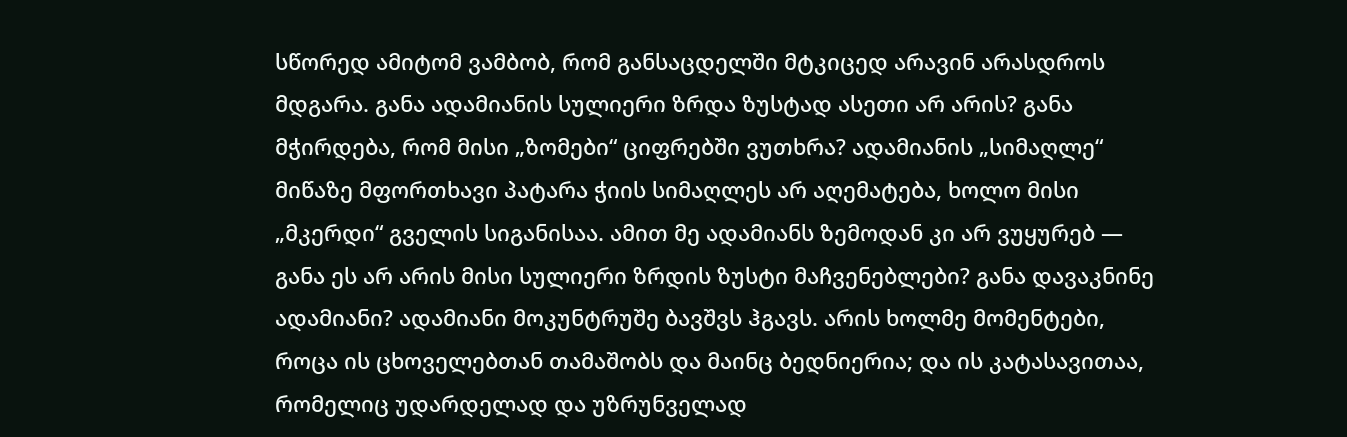სწორედ ამიტომ ვამბობ, რომ განსაცდელში მტკიცედ არავინ არასდროს მდგარა. განა ადამიანის სულიერი ზრდა ზუსტად ასეთი არ არის? განა მჭირდება, რომ მისი „ზომები“ ციფრებში ვუთხრა? ადამიანის „სიმაღლე“ მიწაზე მფორთხავი პატარა ჭიის სიმაღლეს არ აღემატება, ხოლო მისი „მკერდი“ გველის სიგანისაა. ამით მე ადამიანს ზემოდან კი არ ვუყურებ — განა ეს არ არის მისი სულიერი ზრდის ზუსტი მაჩვენებლები? განა დავაკნინე ადამიანი? ადამიანი მოკუნტრუშე ბავშვს ჰგავს. არის ხოლმე მომენტები, როცა ის ცხოველებთან თამაშობს და მაინც ბედნიერია; და ის კატასავითაა, რომელიც უდარდელად და უზრუნველად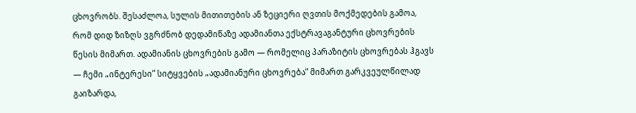ცხოვრობს. შესაძლოა, სულის მითითების ან ზეციერი ღვთის მოქმედების გამოა, რომ დიდ ზიზღს ვგრძნობ დედამიწაზე ადამიანთა ექსტრავაგანტური ცხოვრების წესის მიმართ. ადამიანის ცხოვრების გამო — რომელიც პარაზიტის ცხოვრებას ჰგავს — ჩემი „ინტერესი“ სიტყვების „ადამიანური ცხოვრება“ მიმართ გარკვეულწილად გაიზარდა,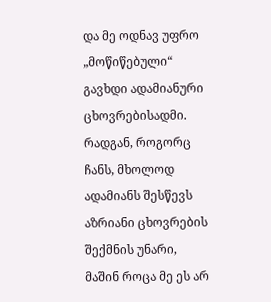და მე ოდნავ უფრო „მოწიწებული“ გავხდი ადამიანური ცხოვრებისადმი. რადგან, როგორც ჩანს, მხოლოდ ადამიანს შესწევს აზრიანი ცხოვრების შექმნის უნარი, მაშინ როცა მე ეს არ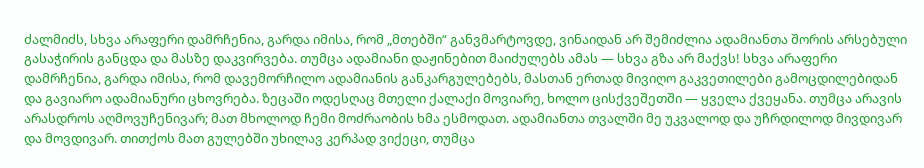ძალმიძს, სხვა არაფერი დამრჩენია, გარდა იმისა, რომ „მთებში“ განვმარტოვდე, ვინაიდან არ შემიძლია ადამიანთა შორის არსებული გასაჭირის განცდა და მასზე დაკვირვება. თუმცა ადამიანი დაჟინებით მაიძულებს ამას — სხვა გზა არ მაქვს! სხვა არაფერი დამრჩენია, გარდა იმისა, რომ დავემორჩილო ადამიანის განკარგულებებს, მასთან ერთად მივიღო გაკვეთილები გამოცდილებიდან და გავიარო ადამიანური ცხოვრება. ზეცაში ოდესღაც მთელი ქალაქი მოვიარე, ხოლო ცისქვეშეთში — ყველა ქვეყანა. თუმცა არავის არასდროს აღმოვუჩენივარ; მათ მხოლოდ ჩემი მოძრაობის ხმა ესმოდათ. ადამიანთა თვალში მე უკვალოდ და უჩრდილოდ მივდივარ და მოვდივარ. თითქოს მათ გულებში უხილავ კერპად ვიქეცი, თუმცა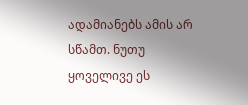ადამიანებს ამის არ სწამთ. ნუთუ ყოველივე ეს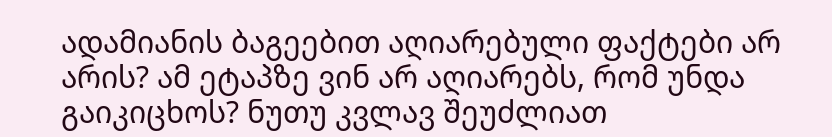ადამიანის ბაგეებით აღიარებული ფაქტები არ არის? ამ ეტაპზე ვინ არ აღიარებს, რომ უნდა გაიკიცხოს? ნუთუ კვლავ შეუძლიათ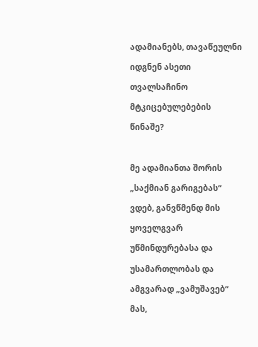ადამიანებს, თავაწეულნი იდგნენ ასეთი თვალსაჩინო მტკიცებულებების წინაშე?

მე ადამიანთა შორის „საქმიან გარიგებას“ ვდებ, განვწმენდ მის ყოველგვარ უწმინდურებასა და უსამართლობას და ამგვარად „ვამუშავებ“ მას,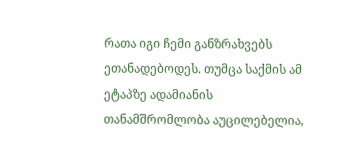რათა იგი ჩემი განზრახვებს ეთანადებოდეს. თუმცა საქმის ამ ეტაპზე ადამიანის თანამშრომლობა აუცილებელია,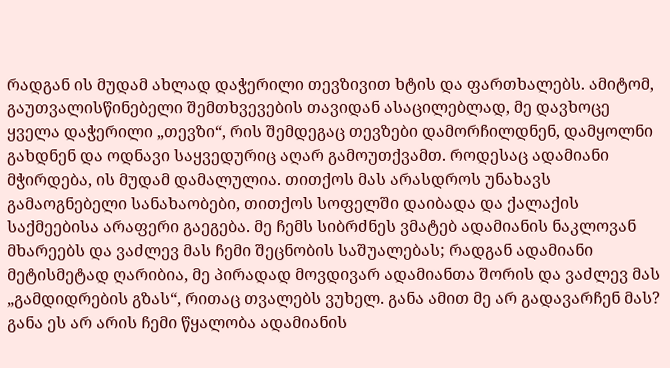რადგან ის მუდამ ახლად დაჭერილი თევზივით ხტის და ფართხალებს. ამიტომ, გაუთვალისწინებელი შემთხვევების თავიდან ასაცილებლად, მე დავხოცე ყველა დაჭერილი „თევზი“, რის შემდეგაც თევზები დამორჩილდნენ, დამყოლნი გახდნენ და ოდნავი საყვედურიც აღარ გამოუთქვამთ. როდესაც ადამიანი მჭირდება, ის მუდამ დამალულია. თითქოს მას არასდროს უნახავს გამაოგნებელი სანახაობები, თითქოს სოფელში დაიბადა და ქალაქის საქმეებისა არაფერი გაეგება. მე ჩემს სიბრძნეს ვმატებ ადამიანის ნაკლოვან მხარეებს და ვაძლევ მას ჩემი შეცნობის საშუალებას; რადგან ადამიანი მეტისმეტად ღარიბია, მე პირადად მოვდივარ ადამიანთა შორის და ვაძლევ მას „გამდიდრების გზას“, რითაც თვალებს ვუხელ. განა ამით მე არ გადავარჩენ მას? განა ეს არ არის ჩემი წყალობა ადამიანის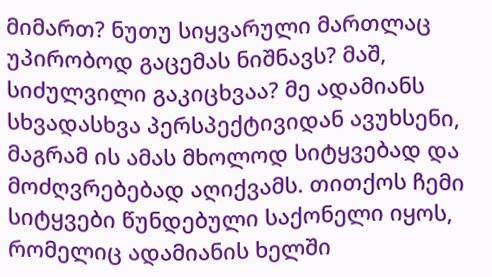მიმართ? ნუთუ სიყვარული მართლაც უპირობოდ გაცემას ნიშნავს? მაშ, სიძულვილი გაკიცხვაა? მე ადამიანს სხვადასხვა პერსპექტივიდან ავუხსენი, მაგრამ ის ამას მხოლოდ სიტყვებად და მოძღვრებებად აღიქვამს. თითქოს ჩემი სიტყვები წუნდებული საქონელი იყოს, რომელიც ადამიანის ხელში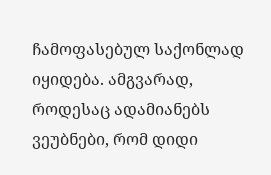ჩამოფასებულ საქონლად იყიდება. ამგვარად, როდესაც ადამიანებს ვეუბნები, რომ დიდი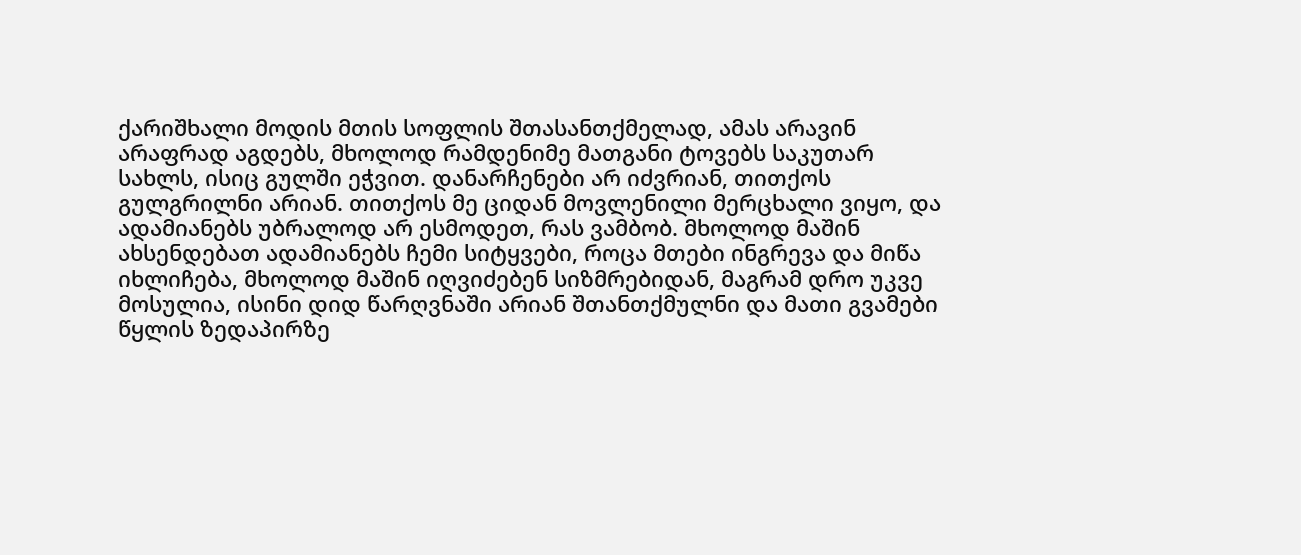ქარიშხალი მოდის მთის სოფლის შთასანთქმელად, ამას არავინ არაფრად აგდებს, მხოლოდ რამდენიმე მათგანი ტოვებს საკუთარ სახლს, ისიც გულში ეჭვით. დანარჩენები არ იძვრიან, თითქოს გულგრილნი არიან. თითქოს მე ციდან მოვლენილი მერცხალი ვიყო, და ადამიანებს უბრალოდ არ ესმოდეთ, რას ვამბობ. მხოლოდ მაშინ ახსენდებათ ადამიანებს ჩემი სიტყვები, როცა მთები ინგრევა და მიწა იხლიჩება, მხოლოდ მაშინ იღვიძებენ სიზმრებიდან, მაგრამ დრო უკვე მოსულია, ისინი დიდ წარღვნაში არიან შთანთქმულნი და მათი გვამები წყლის ზედაპირზე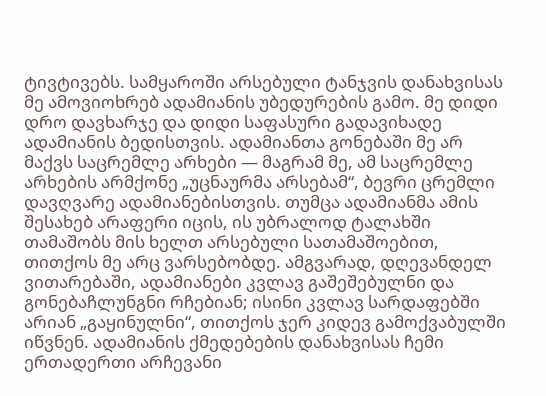ტივტივებს. სამყაროში არსებული ტანჯვის დანახვისას მე ამოვიოხრებ ადამიანის უბედურების გამო. მე დიდი დრო დავხარჯე და დიდი საფასური გადავიხადე ადამიანის ბედისთვის. ადამიანთა გონებაში მე არ მაქვს საცრემლე არხები — მაგრამ მე, ამ საცრემლე არხების არმქონე „უცნაურმა არსებამ“, ბევრი ცრემლი დავღვარე ადამიანებისთვის. თუმცა ადამიანმა ამის შესახებ არაფერი იცის, ის უბრალოდ ტალახში თამაშობს მის ხელთ არსებული სათამაშოებით, თითქოს მე არც ვარსებობდე. ამგვარად, დღევანდელ ვითარებაში, ადამიანები კვლავ გაშეშებულნი და გონებაჩლუნგნი რჩებიან; ისინი კვლავ სარდაფებში არიან „გაყინულნი“, თითქოს ჯერ კიდევ გამოქვაბულში იწვნენ. ადამიანის ქმედებების დანახვისას ჩემი ერთადერთი არჩევანი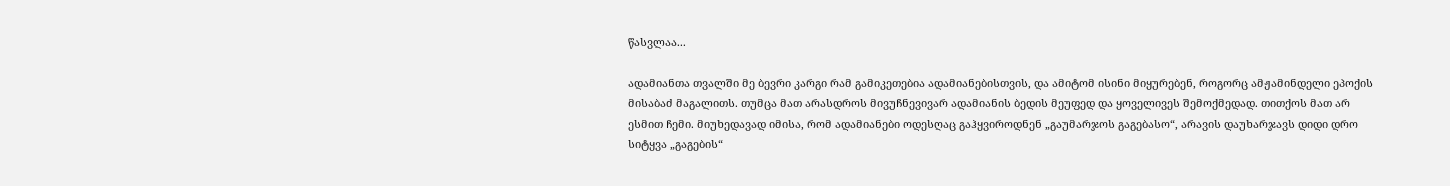წასვლაა...

ადამიანთა თვალში მე ბევრი კარგი რამ გამიკეთებია ადამიანებისთვის, და ამიტომ ისინი მიყურებენ, როგორც ამჟამინდელი ეპოქის მისაბაძ მაგალითს. თუმცა მათ არასდროს მივუჩნევივარ ადამიანის ბედის მეუფედ და ყოველივეს შემოქმედად. თითქოს მათ არ ესმით ჩემი. მიუხედავად იმისა, რომ ადამიანები ოდესღაც გაჰყვიროდნენ „გაუმარჯოს გაგებასო“, არავის დაუხარჯავს დიდი დრო სიტყვა „გაგების“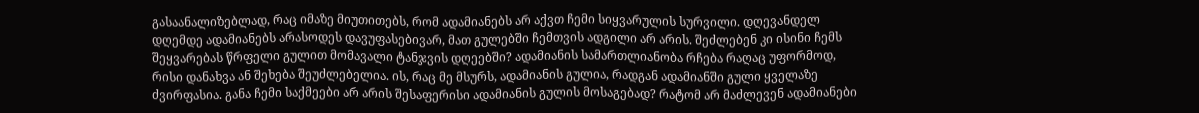გასაანალიზებლად, რაც იმაზე მიუთითებს, რომ ადამიანებს არ აქვთ ჩემი სიყვარულის სურვილი. დღევანდელ დღემდე ადამიანებს არასოდეს დავუფასებივარ, მათ გულებში ჩემთვის ადგილი არ არის. შეძლებენ კი ისინი ჩემს შეყვარებას წრფელი გულით მომავალი ტანჯვის დღეებში? ადამიანის სამართლიანობა რჩება რაღაც უფორმოდ, რისი დანახვა ან შეხება შეუძლებელია. ის, რაც მე მსურს, ადამიანის გულია, რადგან ადამიანში გული ყველაზე ძვირფასია. განა ჩემი საქმეები არ არის შესაფერისი ადამიანის გულის მოსაგებად? რატომ არ მაძლევენ ადამიანები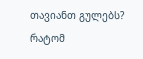თავიანთ გულებს? რატომ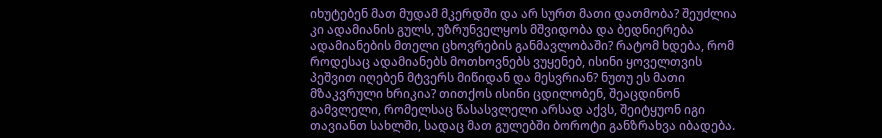იხუტებენ მათ მუდამ მკერდში და არ სურთ მათი დათმობა? შეუძლია კი ადამიანის გულს, უზრუნველყოს მშვიდობა და ბედნიერება ადამიანების მთელი ცხოვრების განმავლობაში? რატომ ხდება, რომ როდესაც ადამიანებს მოთხოვნებს ვუყენებ, ისინი ყოველთვის პეშვით იღებენ მტვერს მიწიდან და მესვრიან? ნუთუ ეს მათი მზაკვრული ხრიკია? თითქოს ისინი ცდილობენ, შეაცდინონ გამვლელი, რომელსაც წასასვლელი არსად აქვს, შეიტყუონ იგი თავიანთ სახლში, სადაც მათ გულებში ბოროტი განზრახვა იბადება.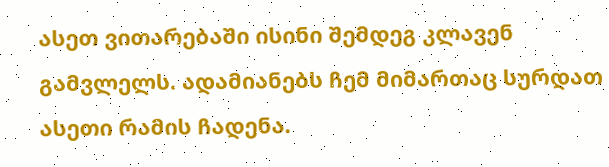ასეთ ვითარებაში ისინი შემდეგ კლავენ გამვლელს. ადამიანებს ჩემ მიმართაც სურდათ ასეთი რამის ჩადენა.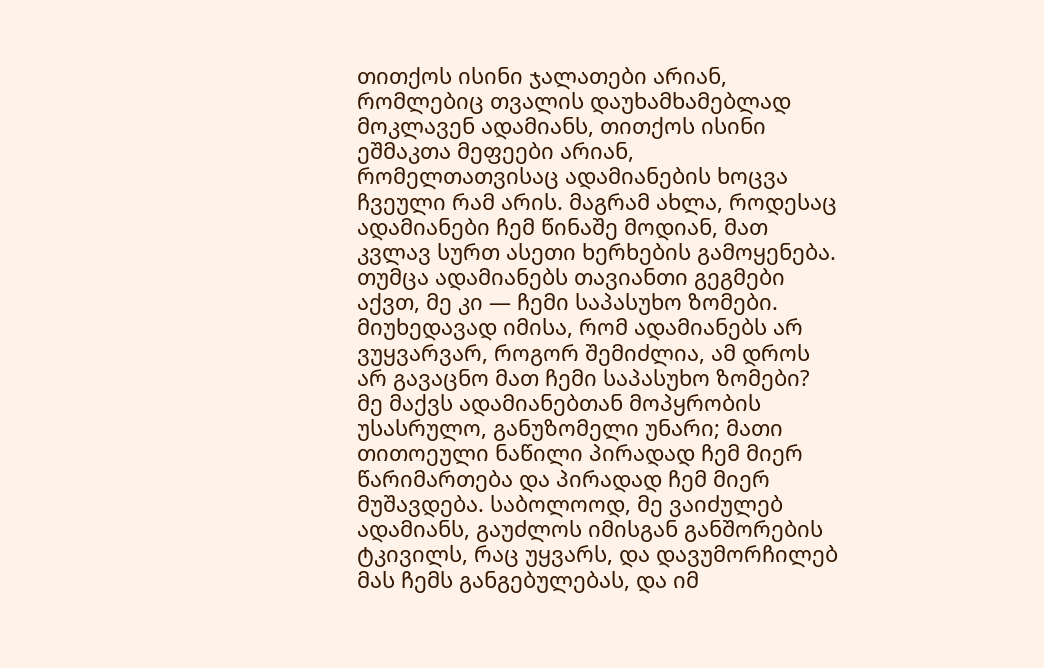თითქოს ისინი ჯალათები არიან, რომლებიც თვალის დაუხამხამებლად მოკლავენ ადამიანს, თითქოს ისინი ეშმაკთა მეფეები არიან, რომელთათვისაც ადამიანების ხოცვა ჩვეული რამ არის. მაგრამ ახლა, როდესაც ადამიანები ჩემ წინაშე მოდიან, მათ კვლავ სურთ ასეთი ხერხების გამოყენება. თუმცა ადამიანებს თავიანთი გეგმები აქვთ, მე კი — ჩემი საპასუხო ზომები. მიუხედავად იმისა, რომ ადამიანებს არ ვუყვარვარ, როგორ შემიძლია, ამ დროს არ გავაცნო მათ ჩემი საპასუხო ზომები? მე მაქვს ადამიანებთან მოპყრობის უსასრულო, განუზომელი უნარი; მათი თითოეული ნაწილი პირადად ჩემ მიერ წარიმართება და პირადად ჩემ მიერ მუშავდება. საბოლოოდ, მე ვაიძულებ ადამიანს, გაუძლოს იმისგან განშორების ტკივილს, რაც უყვარს, და დავუმორჩილებ მას ჩემს განგებულებას, და იმ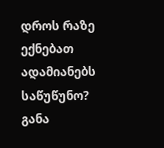დროს რაზე ექნებათ ადამიანებს საწუწუნო? განა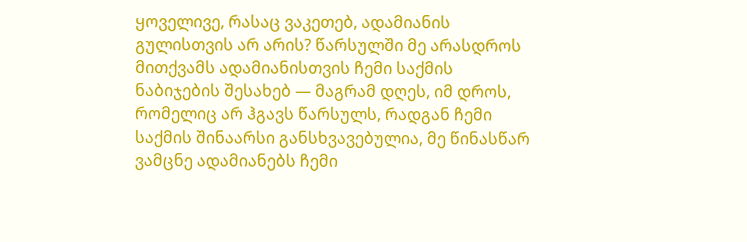ყოველივე, რასაც ვაკეთებ, ადამიანის გულისთვის არ არის? წარსულში მე არასდროს მითქვამს ადამიანისთვის ჩემი საქმის ნაბიჯების შესახებ — მაგრამ დღეს, იმ დროს, რომელიც არ ჰგავს წარსულს, რადგან ჩემი საქმის შინაარსი განსხვავებულია, მე წინასწარ ვამცნე ადამიანებს ჩემი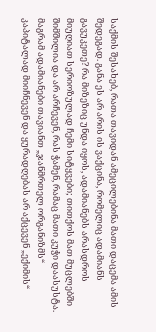საქმის შესახებ, რათა თავიდან ამეცილებინა მათი დაცემა ამის შედეგად. განა ეს არ არის ის ვაქცინა, რომელიც ადამიანს გავუკეთე? რა მიზეზიც უნდა იყოს, ადამიანებს არასდროს მიუღიათ სერიოზულად ჩემი სიტყვები; თითქოს მათ მუცლებში შიმშილია და არ არჩევენ, რას ჭამენ, რამაც მათი კუჭი დაასუსტა. მაგრამ ადამიანები თავიანთ „ჯანმრთელ ორგანიზმს“ კაპიტალად მიიჩნევენ და ყურადღებას არ აქცევენ „ექიმის“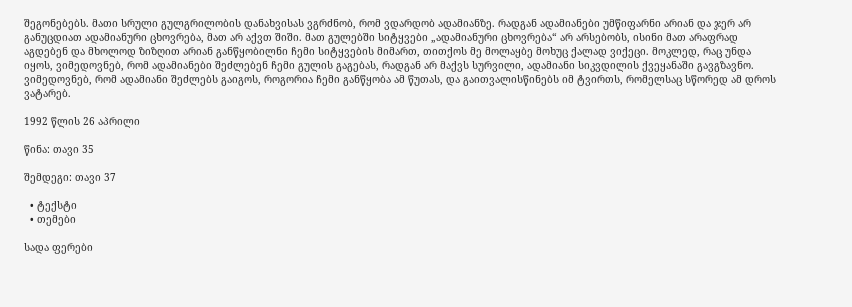შეგონებებს. მათი სრული გულგრილობის დანახვისას ვგრძნობ, რომ ვდარდობ ადამიანზე. რადგან ადამიანები უმწიფარნი არიან და ჯერ არ განუცდიათ ადამიანური ცხოვრება, მათ არ აქვთ შიში. მათ გულებში სიტყვები „ადამიანური ცხოვრება“ არ არსებობს, ისინი მათ არაფრად აგდებენ და მხოლოდ ზიზღით არიან განწყობილნი ჩემი სიტყვების მიმართ, თითქოს მე მოლაყბე მოხუც ქალად ვიქეცი. მოკლედ, რაც უნდა იყოს, ვიმედოვნებ, რომ ადამიანები შეძლებენ ჩემი გულის გაგებას, რადგან არ მაქვს სურვილი, ადამიანი სიკვდილის ქვეყანაში გავგზავნო. ვიმედოვნებ, რომ ადამიანი შეძლებს გაიგოს, როგორია ჩემი განწყობა ამ წუთას, და გაითვალისწინებს იმ ტვირთს, რომელსაც სწორედ ამ დროს ვატარებ.

1992 წლის 26 აპრილი

წინა: თავი 35

შემდეგი: თავი 37

  • ტექსტი
  • თემები

სადა ფერები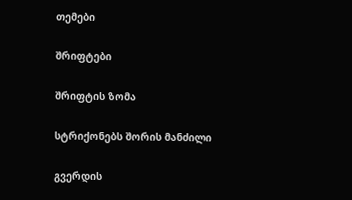თემები

შრიფტები

შრიფტის ზომა

სტრიქონებს შორის მანძილი

გვერდის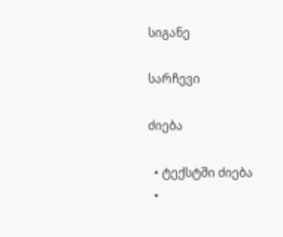სიგანე

სარჩევი

ძიება

  • ტექსტში ძიება
  •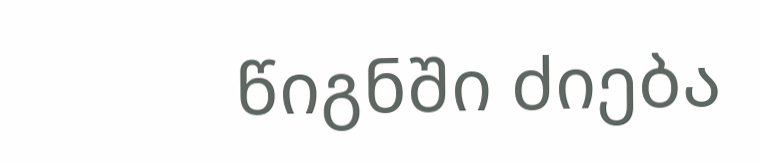წიგნში ძიება